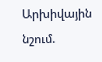Արխիվային նշում.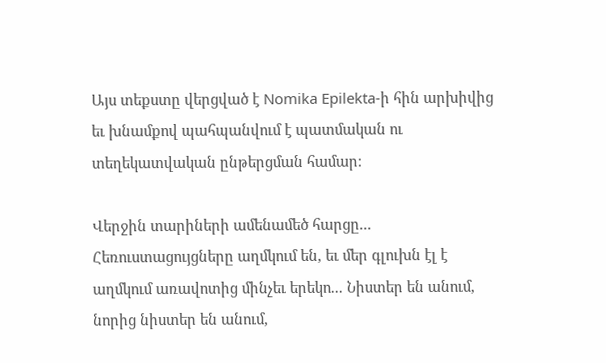Այս տեքստը վերցված է Nomika Epilekta-ի հին արխիվից եւ խնամքով պահպանվում է պատմական ու տեղեկատվական ընթերցման համար։

Վերջին տարիների ամենամեծ հարցը... Հեռուստացույցները աղմկում են, եւ մեր գլուխն էլ է աղմկում առավոտից մինչեւ երեկո... Նիստեր են անում, նորից նիստեր են անում,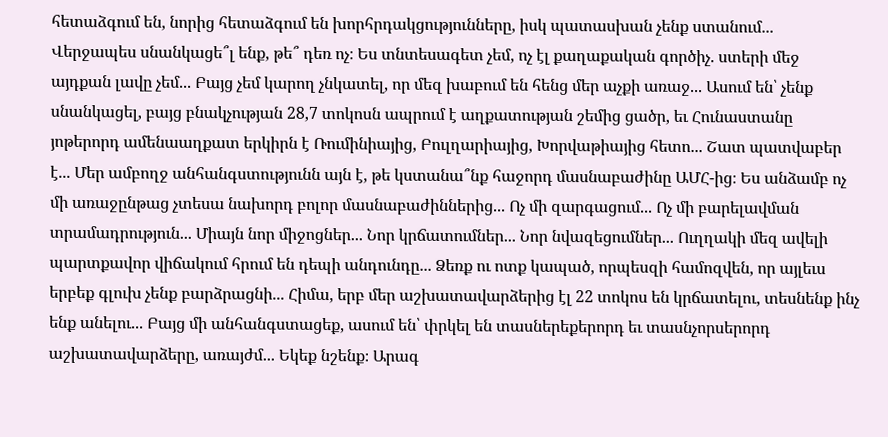հետաձգում են, նորից հետաձգում են խորհրդակցությունները, իսկ պատասխան չենք ստանում... Վերջապես սնանկացե՞լ ենք, թե՞ դեռ ոչ։ Ես տնտեսագետ չեմ, ոչ էլ քաղաքական գործիչ. ստերի մեջ այդքան լավը չեմ... Բայց չեմ կարող չնկատել, որ մեզ խաբում են հենց մեր աչքի առաջ... Ասում են՝ չենք սնանկացել, բայց բնակչության 28,7 տոկոսն ապրում է աղքատության շեմից ցածր, եւ Հունաստանը յոթերորդ ամենաաղքատ երկիրն է Ռումինիայից, Բուլղարիայից, Խորվաթիայից հետո... Շատ պատվաբեր է... Մեր ամբողջ անհանգստությունն այն է, թե կստանա՞նք հաջորդ մասնաբաժինը ԱՄՀ-ից։ Ես անձամբ ոչ մի առաջընթաց չտեսա նախորդ բոլոր մասնաբաժիններից... Ոչ մի զարգացում... Ոչ մի բարելավման տրամադրություն... Միայն նոր միջոցներ... Նոր կրճատումներ... Նոր նվազեցումներ... Ուղղակի մեզ ավելի պարտքավոր վիճակում հրում են դեպի անդունդը... Ձեռք ու ոտք կապած, որպեսզի համոզվեն, որ այլեւս երբեք գլուխ չենք բարձրացնի... Հիմա, երբ մեր աշխատավարձերից էլ 22 տոկոս են կրճատելու, տեսնենք ինչ ենք անելու... Բայց մի անհանգստացեք, ասում են՝ փրկել են տասներեքերորդ եւ տասնչորսերորդ աշխատավարձերը, առայժմ... Եկեք նշենք։ Արագ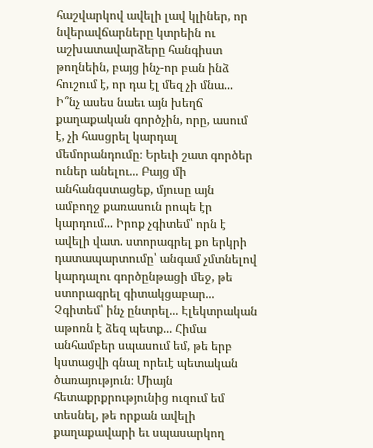հաշվարկով ավելի լավ կլիներ, որ նվերավճարները կտրեին ու աշխատավարձերը հանգիստ թողնեին, բայց ինչ-որ բան ինձ հուշում է, որ դա էլ մեզ չի մնա... Ի՞նչ ասես նաեւ այն խեղճ քաղաքական գործչին, որը, ասում է, չի հասցրել կարդալ մեմորանդումը։ Երեւի շատ գործեր ուներ անելու... Բայց մի անհանգստացեք, մյուսը այն ամբողջ քառասուն րոպե էր կարդում... Իրոք չգիտեմ՝ որն է ավելի վատ. ստորագրել քո երկրի դատապարտումը՝ անգամ չմտնելով կարդալու գործընթացի մեջ, թե ստորագրել գիտակցաբար... Չգիտեմ՝ ինչ ընտրել... Էլեկտրական աթոռն է ձեզ պետք... Հիմա անհամբեր սպասում եմ, թե երբ կստացվի գնալ որեւէ պետական ծառայություն։ Միայն հետաքրքրությունից ուզում եմ տեսնել, թե որքան ավելի քաղաքավարի եւ սպասարկող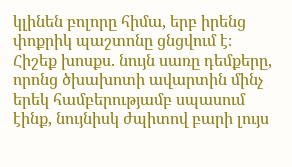կլինեն բոլորը հիմա, երբ իրենց փոքրիկ պաշտոնը ցնցվում է։ Հիշեք խոսքս. նույն սառը դեմքերը, որոնց ծխախոտի ավարտին մինչ երեկ համբերությամբ սպասում էինք, նույնիսկ ժպիտով բարի լույս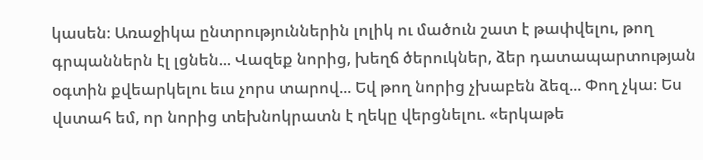կասեն։ Առաջիկա ընտրություններին լոլիկ ու մածուն շատ է թափվելու, թող գրպաններն էլ լցնեն... Վազեք նորից, խեղճ ծերուկներ, ձեր դատապարտության օգտին քվեարկելու եւս չորս տարով... Եվ թող նորից չխաբեն ձեզ... Փող չկա։ Ես վստահ եմ, որ նորից տեխնոկրատն է ղեկը վերցնելու. «երկաթե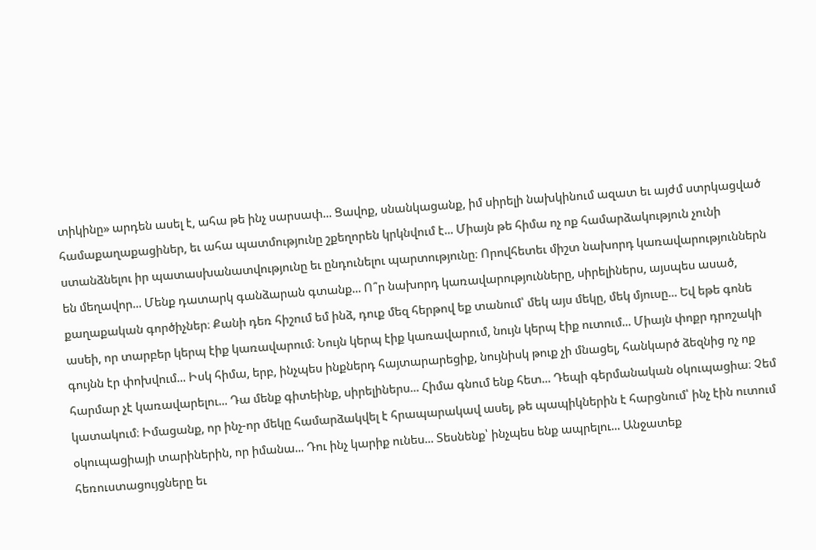տիկինը» արդեն ասել է, ահա թե ինչ սարսափ... Ցավոք, սնանկացանք, իմ սիրելի նախկինում ազատ եւ այժմ ստրկացված համաքաղաքացիներ, եւ ահա պատմությունը շքեղորեն կրկնվում է... Միայն թե հիմա ոչ ոք համարձակություն չունի ստանձնելու իր պատասխանատվությունը եւ ընդունելու պարտությունը։ Որովհետեւ միշտ նախորդ կառավարություններն են մեղավոր... Մենք դատարկ գանձարան գտանք... Ո՞ր նախորդ կառավարությունները, սիրելիներս, այսպես ասած, քաղաքական գործիչներ։ Քանի դեռ հիշում եմ ինձ, դուք մեզ հերթով եք տանում՝ մեկ այս մեկը, մեկ մյուսը... Եվ եթե գոնե ասեի, որ տարբեր կերպ էիք կառավարում։ Նույն կերպ էիք կառավարում, նույն կերպ էիք ուտում... Միայն փոքր դրոշակի գույնն էր փոխվում... Իսկ հիմա, երբ, ինչպես ինքներդ հայտարարեցիք, նույնիսկ թուք չի մնացել, հանկարծ ձեզնից ոչ ոք հարմար չէ կառավարելու... Դա մենք գիտեինք, սիրելիներս... Հիմա գնում ենք հետ... Դեպի գերմանական օկուպացիա։ Չեմ կատակում։ Իմացանք, որ ինչ-որ մեկը համարձակվել է հրապարակավ ասել, թե պապիկներին է հարցնում՝ ինչ էին ուտում օկուպացիայի տարիներին, որ իմանա... Դու ինչ կարիք ունես... Տեսնենք՝ ինչպես ենք ապրելու... Անջատեք հեռուստացույցները եւ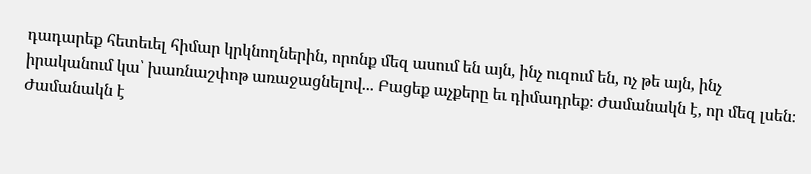դադարեք հետեւել հիմար կրկնողներին, որոնք մեզ ասում են այն, ինչ ուզում են, ոչ թե այն, ինչ իրականում կա՝ խառնաշփոթ առաջացնելով... Բացեք աչքերը եւ դիմադրեք։ Ժամանակն է, որ մեզ լսեն։ Ժամանակն է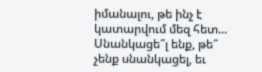իմանալու, թե ինչ է կատարվում մեզ հետ... Սնանկացե՞լ ենք, թե՞ չենք սնանկացել, եւ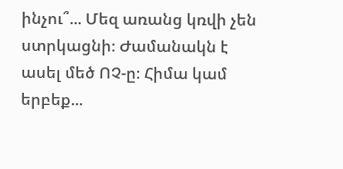ինչու՞... Մեզ առանց կռվի չեն ստրկացնի։ Ժամանակն է ասել մեծ ՈՉ-ը։ Հիմա կամ երբեք...